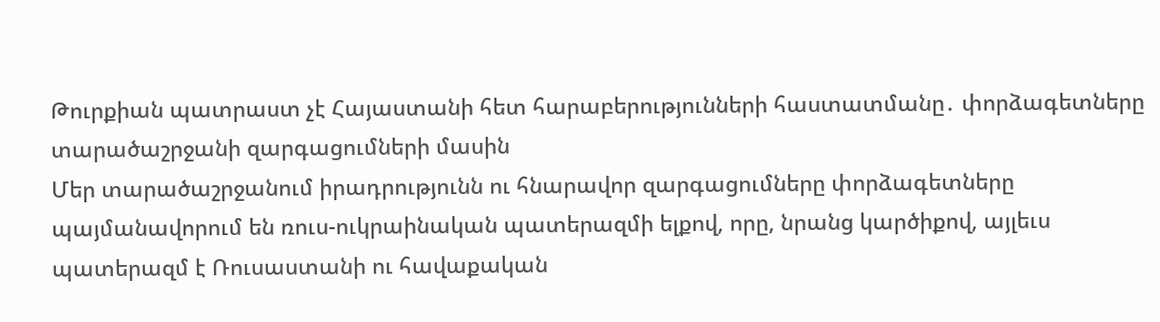Թուրքիան պատրաստ չէ Հայաստանի հետ հարաբերությունների հաստատմանը․ փորձագետները տարածաշրջանի զարգացումների մասին
Մեր տարածաշրջանում իրադրությունն ու հնարավոր զարգացումները փորձագետները պայմանավորում են ռուս-ուկրաինական պատերազմի ելքով, որը, նրանց կարծիքով, այլեւս պատերազմ է Ռուսաստանի ու հավաքական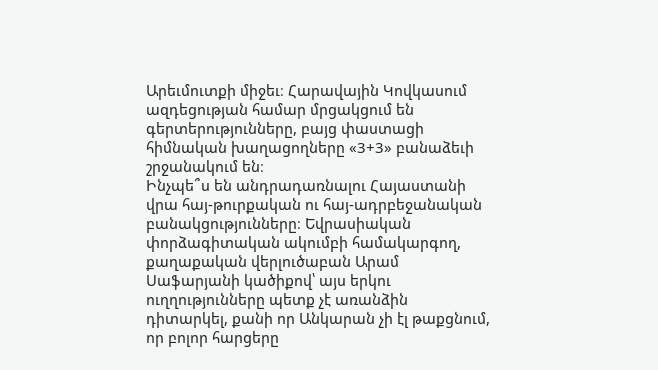Արեւմուտքի միջեւ։ Հարավային Կովկասում ազդեցության համար մրցակցում են գերտերությունները, բայց փաստացի հիմնական խաղացողները «3+3» բանաձեւի շրջանակում են։
Ինչպե՞ս են անդրադառնալու Հայաստանի վրա հայ-թուրքական ու հայ-ադրբեջանական բանակցությունները։ Եվրասիական փորձագիտական ակումբի համակարգող, քաղաքական վերլուծաբան Արամ Սաֆարյանի կածիքով՝ այս երկու ուղղությունները պետք չէ առանձին դիտարկել, քանի որ Անկարան չի էլ թաքցնում, որ բոլոր հարցերը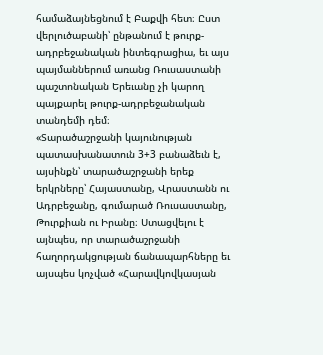համաձայնեցնում է Բաքվի հետ։ Ըստ վերլուծաբանի՝ ընթանում է թուրք-ադրբեջանական ինտեգրացիա, եւ այս պայմաններում առանց Ռուսաստանի պաշտոնական Երեւանը չի կարող պայքարել թուրք-ադրբեջանական տանդեմի դեմ։
«Տարածաշրջանի կայունության պատասխանատուն 3+3 բանաձեւն է, այսինքն՝ տարածաշրջանի երեք երկրները՝ Հայաստանը, Վրաստանն ու Ադրբեջանը, գումարած Ռուսաստանը, Թուրքիան ու Իրանը։ Ստացվելու է այնպես, որ տարածաշրջանի հաղորդակցության ճանապարհները եւ այսպես կոչված «Հարավկովկասյան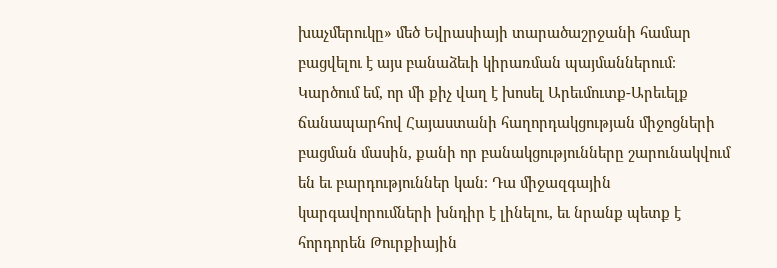խաչմերուկը» մեծ Եվրասիայի տարածաշրջանի համար բացվելու է այս բանաձեւի կիրառման պայմաններում։ Կարծում եմ, որ մի քիչ վաղ է խոսել Արեւմուտք-Արեւելք ճանապարհով Հայաստանի հաղորդակցության միջոցների բացման մասին, քանի որ բանակցությունները շարունակվում են եւ բարդություններ կան։ Դա միջազգային կարգավորումների խնդիր է լինելու, եւ նրանք պետք է հորդորեն Թուրքիային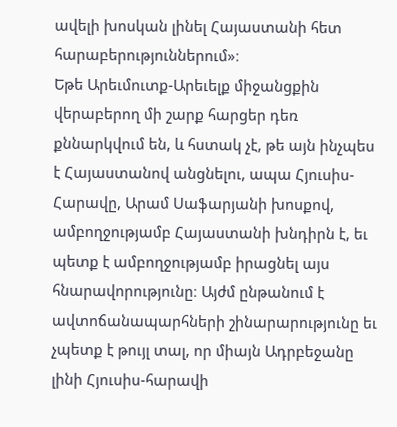ավելի խոսկան լինել Հայաստանի հետ հարաբերություններում»։
Եթե Արեւմուտք-Արեւելք միջանցքին վերաբերող մի շարք հարցեր դեռ քննարկվում են, և հստակ չէ, թե այն ինչպես է Հայաստանով անցնելու, ապա Հյուսիս-Հարավը, Արամ Սաֆարյանի խոսքով, ամբողջությամբ Հայաստանի խնդիրն է, եւ պետք է ամբողջությամբ իրացնել այս հնարավորությունը։ Այժմ ընթանում է ավտոճանապարհների շինարարությունը եւ չպետք է թույլ տալ, որ միայն Ադրբեջանը լինի Հյուսիս-հարավի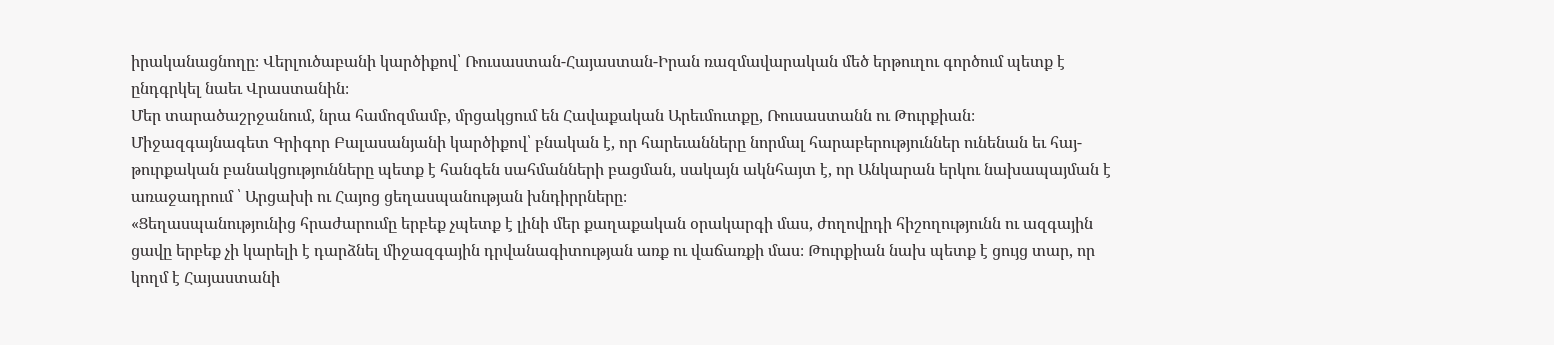իրականացնողը։ Վերլուծաբանի կարծիքով՝ Ռուսաստան-Հայաստան-Իրան ռազմավարական մեծ երթուղու գործում պետք է ընդգրկել նաեւ Վրաստանին։
Մեր տարածաշրջանում, նրա համոզմամբ, մրցակցում են Հավաքական Արեւմուտքը, Ռուսաստանն ու Թուրքիան։ Միջազգայնագետ Գրիգոր Բալասանյանի կարծիքով՝ բնական է, որ հարեւանները նորմալ հարաբերություններ ունենան եւ հայ-թուրքական բանակցությունները պետք է հանգեն սահմանների բացման, սակայն ակնհայտ է, որ Անկարան երկու նախապայման է առաջադրում ՝ Արցախի ու Հայոց ցեղասպանության խնդիրրները։
«Ցեղասպանությունից հրաժարումը երբեք չպետք է լինի մեր քաղաքական օրակարգի մաս, ժողովրդի հիշողությունն ու ազգային ցավը երբեք չի կարելի է դարձնել միջազգային դրվանագիտության առք ու վաճառքի մաս։ Թուրքիան նախ պետք է ցույց տար, որ կողմ է Հայաստանի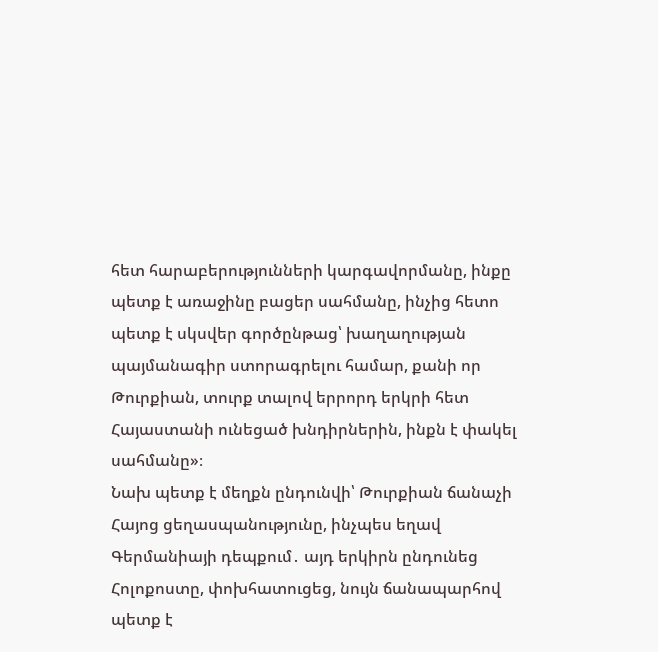հետ հարաբերությունների կարգավորմանը, ինքը պետք է առաջինը բացեր սահմանը, ինչից հետո պետք է սկսվեր գործընթաց՝ խաղաղության պայմանագիր ստորագրելու համար, քանի որ Թուրքիան, տուրք տալով երրորդ երկրի հետ Հայաստանի ունեցած խնդիրներին, ինքն է փակել սահմանը»։
Նախ պետք է մեղքն ընդունվի՝ Թուրքիան ճանաչի Հայոց ցեղասպանությունը, ինչպես եղավ Գերմանիայի դեպքում․ այդ երկիրն ընդունեց Հոլոքոստը, փոխհատուցեց, նույն ճանապարհով պետք է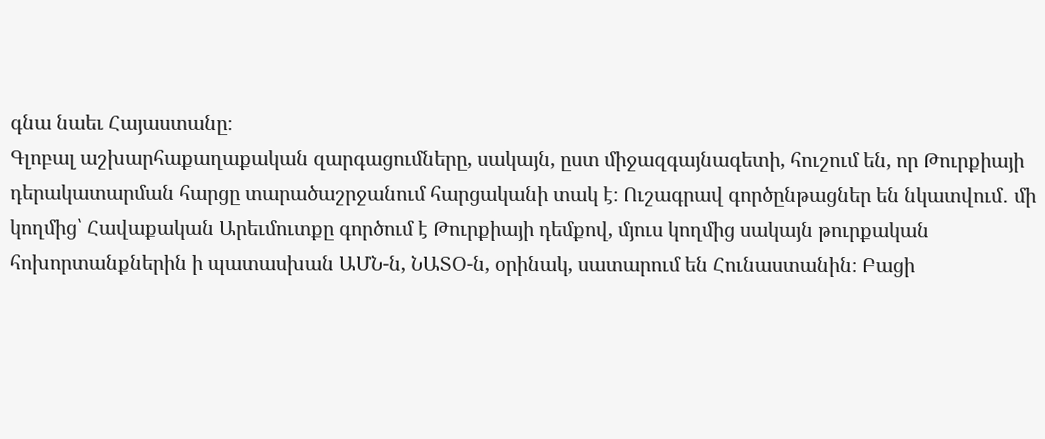գնա նաեւ Հայաստանը։
Գլոբալ աշխարհաքաղաքական զարգացումները, սակայն, ըստ միջազգայնագետի, հուշում են, որ Թուրքիայի դերակատարման հարցը տարածաշրջանում հարցականի տակ է։ Ուշագրավ գործընթացներ են նկատվում․ մի կողմից՝ Հավաքական Արեւմուտքը գործում է Թուրքիայի դեմքով, մյուս կողմից սակայն թուրքական հոխորտանքներին ի պատասխան ԱՄՆ-ն, ՆԱՏՕ-ն, օրինակ, սատարում են Հունաստանին։ Բացի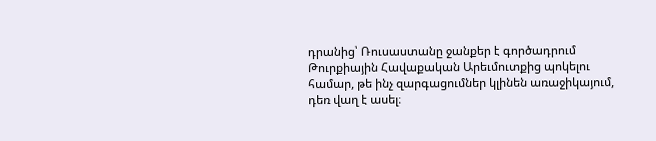դրանից՝ Ռուսաստանը ջանքեր է գործադրում Թուրքիային Հավաքական Արեւմուտքից պոկելու համար, թե ինչ զարգացումներ կլինեն առաջիկայում, դեռ վաղ է ասել։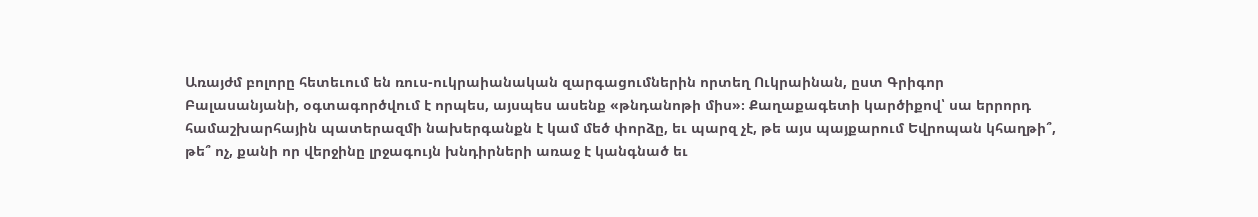Առայժմ բոլորը հետեւում են ռուս-ուկրաիանական զարգացումներին որտեղ Ուկրաինան, ըստ Գրիգոր Բալասանյանի, օգտագործվում է որպես, այսպես ասենք «թնդանոթի միս»։ Քաղաքագետի կարծիքով՝ սա երրորդ համաշխարհային պատերազմի նախերգանքն է կամ մեծ փորձը, եւ պարզ չէ, թե այս պայքարում Եվրոպան կհաղթի՞, թե՞ ոչ, քանի որ վերջինը լրջագույն խնդիրների առաջ է կանգնած եւ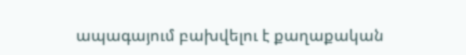ապագայում բախվելու է քաղաքական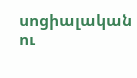սոցիալական ու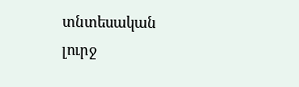տնտեսական լուրջ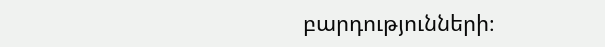բարդությունների։